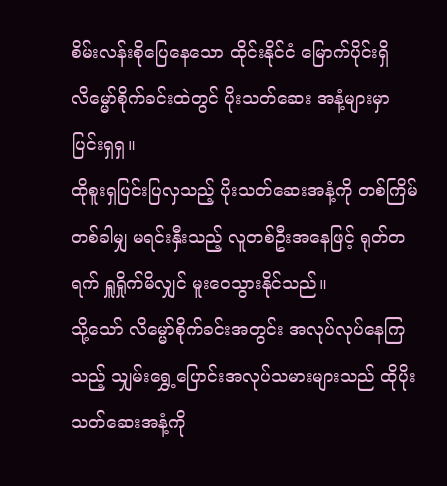စိမ်းလန်းစိုပြေနေသော ထိုင်းနိုင်ငံ မြောက်ပိုင်းရှိ လိမ္မော်စိုက်ခင်းထဲတွင် ပိုးသတ်ဆေး အနံ့များမှာ ပြင်းရှရှ။
ထိုစူးရှပြင်းပြလှသည့် ပိုးသတ်ဆေးအနံ့ကို တစ်ကြိမ်တစ်ခါမျှ မရင်းနှီးသည့် လူတစ်ဦးအနေဖြင့် ရုတ်တရက် ရှူရှိုက်မိလျှင် မူးဝေသွားနိုင်သည်။
သို့သော် လိမ္မော်စိုက်ခင်းအတွင်း အလုပ်လုပ်နေကြသည့် သျှမ်းရွှေ့ပြောင်းအလုပ်သမားများသည် ထိုပိုးသတ်ဆေးအနံ့ကို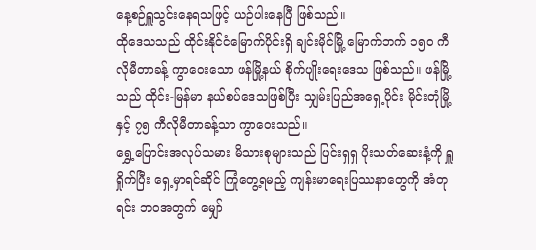နေ့စဉ်ရှူသွင်းနေရသဖြင့် ယဉ်ပါးနေပြီ ဖြစ်သည်။
ထိုဒေသသည် ထိုင်းနိုင်ငံမြောက်ပိုင်းရှိ ချင်းမိုင်မြို့ မြောက်ဘက် ၁၅၀ ကီလိုမီတာခန့် ကွာဝေးသော ဖန်မြို့နယ် စိုက်ပျိုးရေးဒေသ ဖြစ်သည်။ ဖန်မြို့သည် ထိုင်း-မြန်မာ နယ်စပ်ဒေသဖြစ်ပြီး သျှမ်းပြည်အရှေ့ပိုင်း မိုင်းတုံမြို့နှင့် ၇၅ ကီလိုမီတာခန့်သာ ကွာဝေးသည်။
ရွှေ့ပြောင်းအလုပ်သမား မိသားစုများသည် ပြင်းရှရှ ပိုးသတ်ဆေးနံ့ကို ရှူရှိုက်ပြီး ရှေ့မှာရင်ဆိုင် ကြုံတွေ့ရမည့် ကျန်းမာရေးပြဿနာတွေကို အံတုရင်း ဘဝအတွက် မျှော်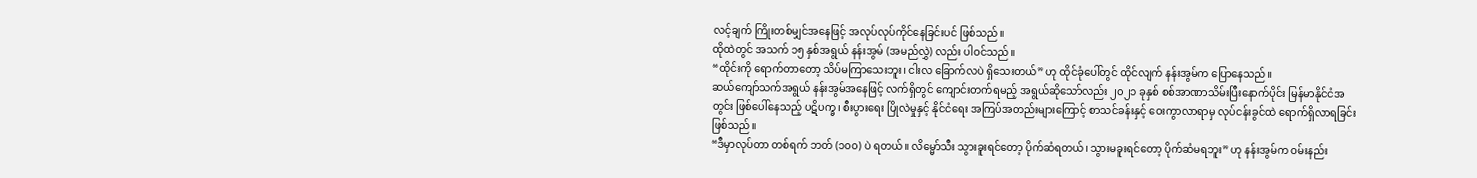လင့်ချက် ကြိုးတစ်မျှင်အနေဖြင့် အလုပ်လုပ်ကိုင်နေခြင်းပင် ဖြစ်သည်။
ထိုထဲတွင် အသက် ၁၅ နှစ်အရွယ် နန်းအွမ် (အမည်လွှဲ) လည်း ပါဝင်သည်။
“ထိုင်းကို ရောက်တာတော့ သိပ်မကြာသေးဘူး၊ ငါးလ ခြောက်လပဲ ရှိသေးတယ်” ဟု ထိုင်ခုံပေါ်တွင် ထိုင်လျက် နန်းအွမ်က ပြောနေသည်။
ဆယ်ကျော်သက်အရွယ် နန်းအွမ်အနေဖြင့် လက်ရှိတွင် ကျောင်းတက်ရမည့် အရွယ်ဆိုသော်လည်း ၂၀၂၁ ခုနှစ် စစ်အာဏာသိမ်းပြီးနောက်ပိုင်း မြန်မာနိုင်ငံအတွင်း ဖြစ်ပေါ်နေသည့် ပဋိပက္ခ၊ စီးပွားရေး ပြိုလဲမှုနှင့် နိုင်ငံရေး အကြပ်အတည်းများကြောင့် စာသင်ခန်းနှင့် ဝေးကွာလာရာမှ လုပ်ငန်းခွင်ထဲ ရောက်ရှိလာရခြင်း ဖြစ်သည်။
“ဒီမှာလုပ်တာ တစ်ရက် ဘတ် (၁၀၀) ပဲ ရတယ်။ လိမ္မော်သီး သွားခူးရင်တော့ ပိုက်ဆံရတယ်၊ သွားမခူးရင်တော့ ပိုက်ဆံမရဘူး” ဟု နန်းအွမ်က ဝမ်းနည်း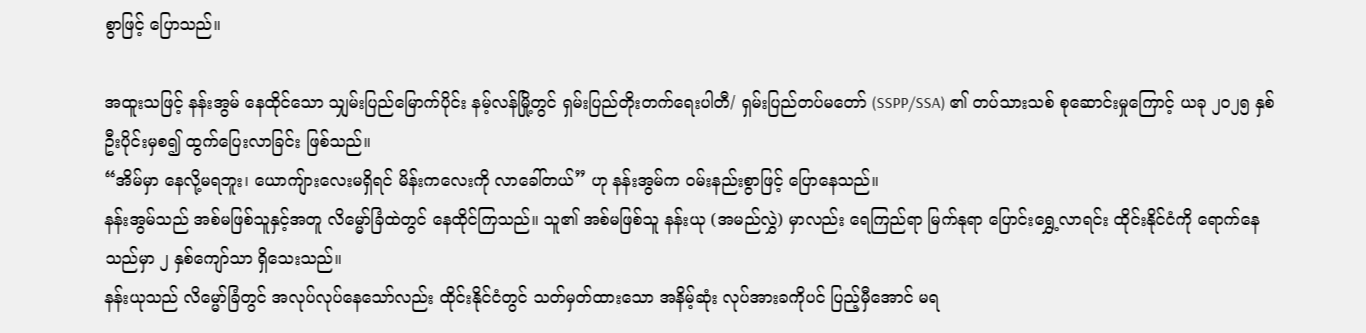စွာဖြင့် ပြောသည်။

အထူးသဖြင့် နန်းအွမ် နေထိုင်သော သျှမ်းပြည်မြောက်ပိုင်း နမ့်လန်မြို့တွင် ရှမ်းပြည်တိုးတက်ရေးပါတီ/ ရှမ်းပြည်တပ်မတော် (SSPP/SSA) ၏ တပ်သားသစ် စုဆောင်းမှုကြောင့် ယခု ၂၀၂၅ နှစ်ဦးပိုင်းမှစ၍ ထွက်ပြေးလာခြင်း ဖြစ်သည်။
“အိမ်မှာ နေလို့မရဘူး၊ ယောကျ်ားလေးမရှိရင် မိန်းကလေးကို လာခေါ်တယ်” ဟု နန်းအွမ်က ဝမ်းနည်းစွာဖြင့် ပြောနေသည်။
နန်းအွမ်သည် အစ်မဖြစ်သူနှင့်အတူ လိမ္မော်ခြံထဲတွင် နေထိုင်ကြသည်။ သူ၏ အစ်မဖြစ်သူ နန်းယု (အမည်လွှဲ) မှာလည်း ရေကြည်ရာ မြက်နုရာ ပြောင်းရွှေ့လာရင်း ထိုင်းနိုင်ငံကို ရောက်နေသည်မှာ ၂ နှစ်ကျော်သာ ရှိသေးသည်။
နန်းယုသည် လိမ္မော်ခြံတွင် အလုပ်လုပ်နေသော်လည်း ထိုင်းနိုင်ငံတွင် သတ်မှတ်ထားသော အနိမ့်ဆုံး လုပ်အားခကိုပင် ပြည့်မှီအောင် မရ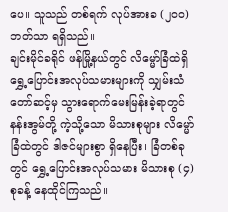ပေ။ သူသည် တစ်ရက် လုပ်အားခ (၂၀၀) ဘတ်သာ ရရှိသည်။
ချင်းမိုင်ခရိုင် ဖန်မြို့နယ်တွင် လိမ္မော်ခြံထဲရှိ ရွှေ့ပြောင်းအလုပ်သမားများကို သျှမ်းသံတော်ဆင့်မှ သွားရောက်မေးမြန်းခဲ့ရာတွင် နန်းအွမ်တို့ ကဲ့သို့သော မိသားစုများ လိမ္မော်ခြံထဲတွင် ဒါဇင်များစွာ ရှိနေပြီး၊ ခြံတစ်ခုတွင် ရွှေ့ပြောင်းအလုပ်သမား မိသားစု (၄) စုခန့် နေထိုင်ကြသည်။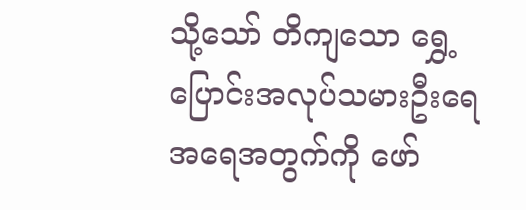သို့သော် တိကျသော ရွှေ့ပြောင်းအလုပ်သမားဦးရေ အရေအတွက်ကို ဖော်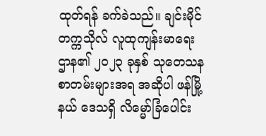ထုတ်ရန် ခက်ခဲသည်။ ချင်းမိုင်တက္ကသိုလ် လူထုကျန်းမာရေးဌာန၏ ၂၀၂၃ ခုနှစ် သုတေသနစာတမ်းများအရ အဆိုပါ ဖန်မြို့နယ် ဒေသရှိ လိမ္မော်ခြံပေါင်း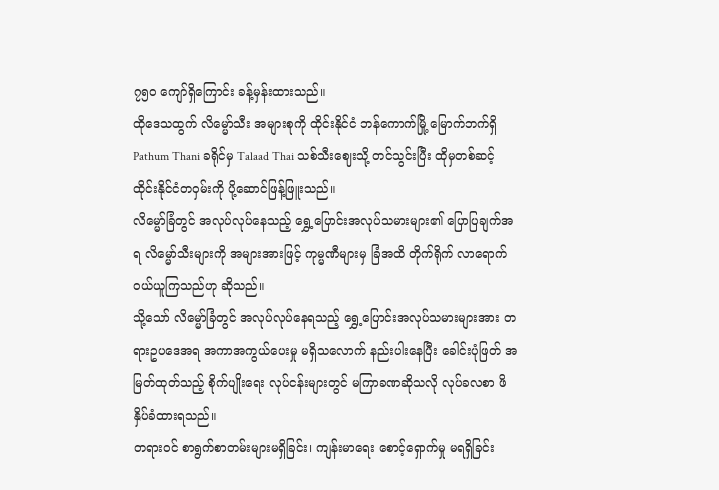၇၅၀ ကျော်ရှိကြောင်း ခန့်မှန်းထားသည်။
ထိုဒေသထွက် လိမ္မော်သီး အများစုကို ထိုင်းနိုင်ငံ ဘန်ကောက်မြို့ မြောက်ဘက်ရှိ Pathum Thani ခရိုင်မှ Talaad Thai သစ်သီးဈေးသို့ တင်သွင်းပြီး ထိုမှတစ်ဆင့် ထိုင်းနိုင်ငံတဝှမ်းကို ပို့ဆောင်ဖြန့်ဖြူးသည်။
လိမ္မော်ခြံတွင် အလုပ်လုပ်နေသည့် ရွှေ့ပြောင်းအလုပ်သမားများ၏ ပြောပြချက်အရ လိမ္မော်သီးများကို အများအားဖြင့် ကုမ္မဏီများမှ ခြံအထိ တိုက်ရိုက် လာရောက်ဝယ်ယူကြသည်ဟု ဆိုသည်။
သို့သော် လိမ္မော်ခြံတွင် အလုပ်လုပ်နေရသည့် ရွှေ့ပြောင်းအလုပ်သမားများအား တရားဥပဒေအရ အကာအကွယ်ပေးမှု မရှိသလောက် နည်းပါးနေပြီး ခေါင်းပုံဖြတ် အမြတ်ထုတ်သည့် စိုက်ပျိုးရေး လုပ်ငန်းများတွင် မကြာခဏဆိုသလို လုပ်ခလစာ ဖိနှိပ်ခံထားရသည်။
တရားဝင် စာရွက်စာတမ်းများမရှိခြင်း၊ ကျန်းမာရေး စောင့်ရှောက်မှု မရရှိခြင်း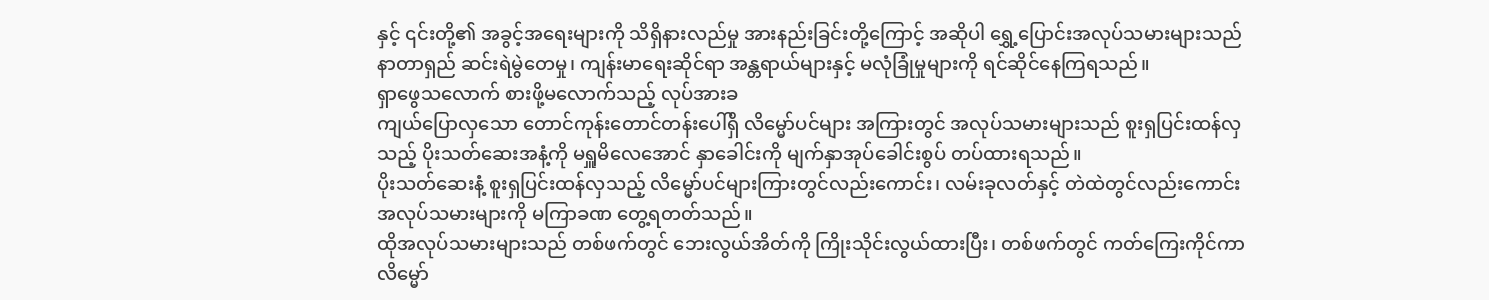နှင့် ၎င်းတို့၏ အခွင့်အရေးများကို သိရှိနားလည်မှု အားနည်းခြင်းတို့ကြောင့် အဆိုပါ ရွှေ့ပြောင်းအလုပ်သမားများသည် နာတာရှည် ဆင်းရဲမွဲတေမှု၊ ကျန်းမာရေးဆိုင်ရာ အန္တရာယ်များနှင့် မလုံခြုံမှုများကို ရင်ဆိုင်နေကြရသည်။
ရှာဖွေသလောက် စားဖို့မလောက်သည့် လုပ်အားခ
ကျယ်ပြောလှသော တောင်ကုန်းတောင်တန်းပေါ်ရှိ လိမ္မော်ပင်များ အကြားတွင် အလုပ်သမားများသည် စူးရှပြင်းထန်လှသည့် ပိုးသတ်ဆေးအနံ့ကို မရှူမိလေအောင် နှာခေါင်းကို မျက်နှာအုပ်ခေါင်းစွပ် တပ်ထားရသည်။
ပိုးသတ်ဆေးနံ့ စူးရှပြင်းထန်လှသည့် လိမ္မော်ပင်များကြားတွင်လည်းကောင်း၊ လမ်းခုလတ်နှင့် တဲထဲတွင်လည်းကောင်း အလုပ်သမားများကို မကြာခဏ တွေ့ရတတ်သည်။
ထိုအလုပ်သမားများသည် တစ်ဖက်တွင် ဘေးလွယ်အိတ်ကို ကြိုးသိုင်းလွယ်ထားပြီး၊ တစ်ဖက်တွင် ကတ်ကြေးကိုင်ကာ လိမ္မော်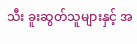သီး ခူးဆွတ်သူများနှင့် အ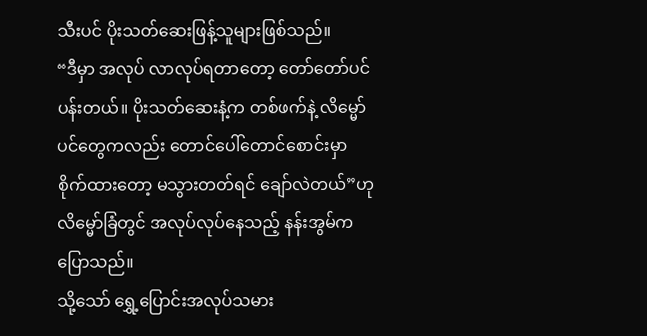သီးပင် ပိုးသတ်ဆေးဖြန့်သူများဖြစ်သည်။
“ဒီမှာ အလုပ် လာလုပ်ရတာတော့ တော်တော်ပင်ပန်းတယ်။ ပိုးသတ်ဆေးနံ့က တစ်ဖက်နဲ့ လိမ္မော်ပင်တွေကလည်း တောင်ပေါ်တောင်စောင်းမှာ စိုက်ထားတော့ မသွားတတ်ရင် ချော်လဲတယ်”ဟု လိမ္မော်ခြံတွင် အလုပ်လုပ်နေသည့် နန်းအွမ်က ပြောသည်။
သို့သော် ရွှေ့ပြောင်းအလုပ်သမား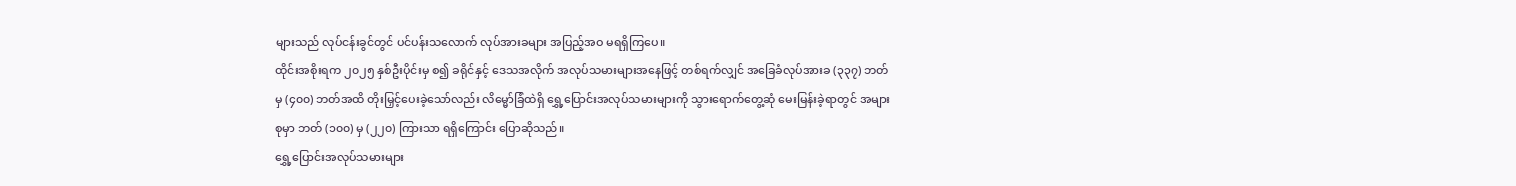များသည် လုပ်ငန်းခွင်တွင် ပင်ပန်းသလောက် လုပ်အားခများ အပြည့်အဝ မရရှိကြပေ။
ထိုင်းအစိုးရက ၂၀၂၅ နှစ်ဦးပိုင်းမှ စ၍ ခရိုင်နှင့် ဒေသအလိုက် အလုပ်သမားများအနေဖြင့် တစ်ရက်လျှင် အခြေခံလုပ်အားခ (၃၃၇) ဘတ်မှ (၄၀၀) ဘတ်အထိ တိုးမြှင့်ပေးခဲ့သော်လည်း လိမ္မော်ခြံထဲရှိ ရွှေ့ပြောင်းအလုပ်သမားများကို သွားရောက်တွေ့ဆုံ မေးမြန်းခဲ့ရာတွင် အများစုမှာ ဘတ် (၁၀၀) မှ (၂၂၀) ကြားသာ ရရှိကြောင်း ပြောဆိုသည်။
ရွှေ့ပြောင်းအလုပ်သမားများ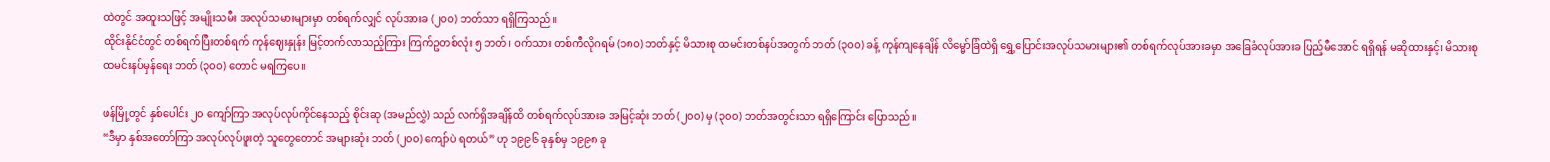ထဲတွင် အထူးသဖြင့် အမျိုးသမီး အလုပ်သမားများမှာ တစ်ရက်လျှင် လုပ်အားခ (၂၀၀) ဘတ်သာ ရရှိကြသည်။
ထိုင်းနိုင်ငံတွင် တစ်ရက်ပြီးတစ်ရက် ကုန်ဈေးနှုန်း မြင့်တက်လာသည့်ကြား ကြက်ဥတစ်လုံး ၅ ဘတ်၊ ဝက်သား တစ်ကီလိုဂရမ် (၁၈၀) ဘတ်နှင့် မိသားစု ထမင်းတစ်နပ်အတွက် ဘတ် (၃၀၀) ခန့် ကုန်ကျနေချိန် လိမ္မော်ခြံထဲရှိ ရွှေ့ပြောင်းအလုပ်သမားများ၏ တစ်ရက်လုပ်အားခမှာ အခြေခံလုပ်အားခ ပြည့်မီအောင် ရရှိရန် မဆိုထားနှင့်၊ မိသားစုထမင်းနပ်မှန်ရေး ဘတ် (၃၀၀) တောင် မရကြပေ။

ဖန်မြို့တွင် နှစ်ပေါင်း ၂၀ ကျော်ကြာ အလုပ်လုပ်ကိုင်နေသည့် စိုင်းဆု (အမည်လွှဲ) သည် လက်ရှိအချိန်ထိ တစ်ရက်လုပ်အားခ အမြင့်ဆုံး ဘတ် (၂၀၀) မှ (၃၀၀) ဘတ်အတွင်းသာ ရရှိကြောင်း ပြောသည်။
“ဒီမှာ နှစ်အတော်ကြာ အလုပ်လုပ်ဖူးတဲ့ သူတွေတောင် အများဆုံး ဘတ် (၂၀၀) ကျော်ပဲ ရတယ်” ဟု ၁၉၉၆ ခုနှစ်မှ ၁၉၉၈ ခု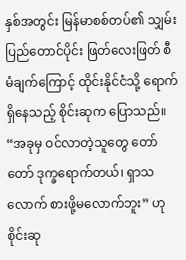နှစ်အတွင်း မြန်မာစစ်တပ်၏ သျှမ်းပြည်တောင်ပိုင်း ဖြတ်လေးဖြတ် စီမံချက်ကြောင့် ထိုင်းနိုင်ငံသို့ ရောက်ရှိနေသည့် စိုင်းဆုက ပြောသည်။
“အခုမှ ဝင်လာတဲ့သူတွေ တော်တော် ဒုက္ခရောက်တယ်၊ ရှာသလောက် စားဖို့မလောက်ဘူး” ဟု စိုင်းဆု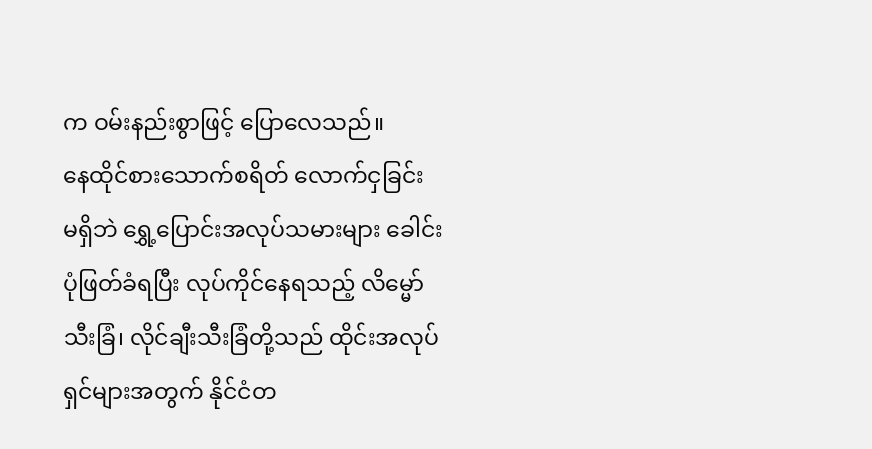က ဝမ်းနည်းစွာဖြင့် ပြောလေသည်။
နေထိုင်စားသောက်စရိတ် လောက်ငှခြင်း မရှိဘဲ ရွှေ့ပြောင်းအလုပ်သမားများ ခေါင်းပုံဖြတ်ခံရပြီး လုပ်ကိုင်နေရသည့် လိမ္မော်သီးခြံ၊ လိုင်ချီးသီးခြံတို့သည် ထိုင်းအလုပ်ရှင်များအတွက် နိုင်ငံတ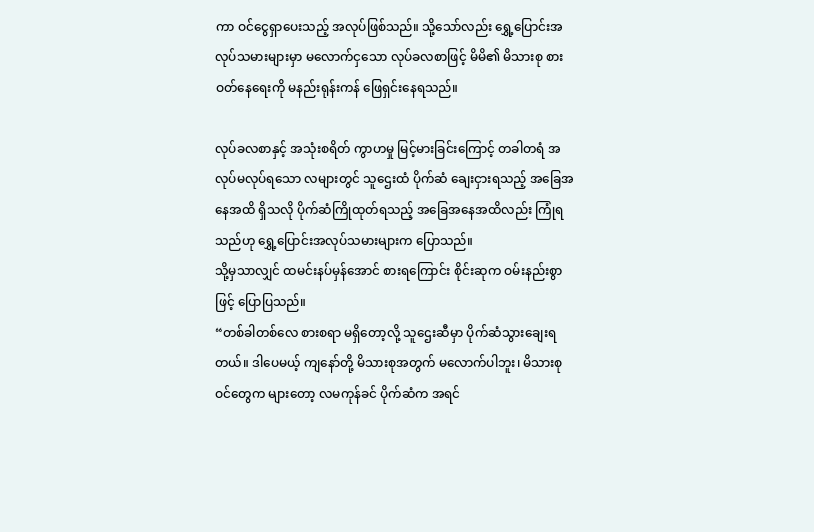ကာ ဝင်ငွေရှာပေးသည့် အလုပ်ဖြစ်သည်။ သို့သော်လည်း ရွှေ့ပြောင်းအလုပ်သမားများမှာ မလောက်ငှသော လုပ်ခလစာဖြင့် မိမိ၏ မိသားစု စားဝတ်နေရေးကို မနည်းရုန်းကန် ဖြေရှင်းနေရသည်။

လုပ်ခလစာနှင့် အသုံးစရိတ် ကွာဟမှု မြင့်မားခြင်းကြောင့် တခါတရံ အလုပ်မလုပ်ရသော လများတွင် သူဌေးထံ ပိုက်ဆံ ချေးငှားရသည့် အခြေအနေအထိ ရှိသလို ပိုက်ဆံကြိုထုတ်ရသည့် အခြေအနေအထိလည်း ကြုံရသည်ဟု ရွှေ့ပြောင်းအလုပ်သမားများက ပြောသည်။
သို့မှသာလျှင် ထမင်းနပ်မှန်အောင် စားရကြောင်း စိုင်းဆုက ဝမ်းနည်းစွာဖြင့် ပြောပြသည်။
“တစ်ခါတစ်လေ စားစရာ မရှိတော့လို့ သူဌေးဆီမှာ ပိုက်ဆံသွားချေးရတယ်။ ဒါပေမယ့် ကျနော်တို့ မိသားစုအတွက် မလောက်ပါဘူး၊ မိသားစုဝင်တွေက များတော့ လမကုန်ခင် ပိုက်ဆံက အရင်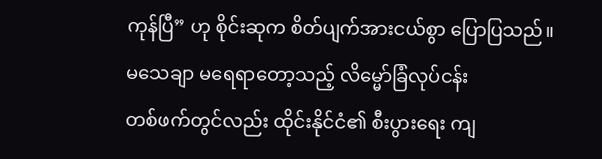ကုန်ပြီ” ဟု စိုင်းဆုက စိတ်ပျက်အားငယ်စွာ ပြောပြသည်။
မသေချာ မရေရာတော့သည့် လိမ္မော်ခြံလုပ်ငန်း
တစ်ဖက်တွင်လည်း ထိုင်းနိုင်ငံ၏ စီးပွားရေး ကျ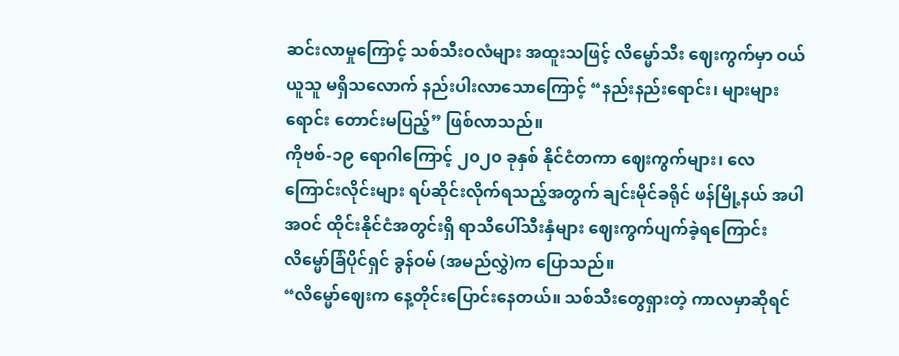ဆင်းလာမှုကြောင့် သစ်သီးဝလံများ အထူးသဖြင့် လိမ္မော်သီး ဈေးကွက်မှာ ဝယ်ယူသူ မရှိသလောက် နည်းပါးလာသောကြောင့် “နည်းနည်းရောင်း၊ များများရောင်း တောင်းမပြည့်” ဖြစ်လာသည်။
ကိုဗစ်-၁၉ ရောဂါကြောင့် ၂၀၂၀ ခုနှစ် နိုင်ငံတကာ ဈေးကွက်များ၊ လေကြောင်းလိုင်းများ ရပ်ဆိုင်းလိုက်ရသည့်အတွက် ချင်းမိုင်ခရိုင် ဖန်မြို့နယ် အပါအဝင် ထိုင်းနိုင်ငံအတွင်းရှိ ရာသီပေါ်သီးနှံများ ဈေးကွက်ပျက်ခဲ့ရကြောင်း လိမ္မော်ခြံပိုင်ရှင် ခွန်ဝမ် (အမည်လွှဲ)က ပြောသည်။
“လိမ္မော်ဈေးက နေ့တိုင်းပြောင်းနေတယ်။ သစ်သီးတွေရှားတဲ့ ကာလမှာဆိုရင်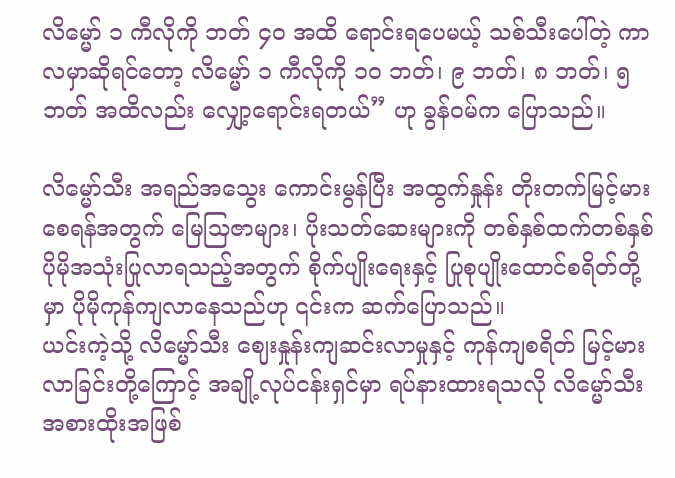လိမ္မော် ၁ ကီလိုကို ဘတ် ၄၀ အထိ ရောင်းရပေမယ့် သစ်သီးပေါ်တဲ့ ကာလမှာဆိုရင်တော့ လိမ္မော် ၁ ကီလိုကို ၁၀ ဘတ်၊ ၉ ဘတ်၊ ၈ ဘတ်၊ ၅ ဘတ် အထိလည်း လျှော့ရောင်းရတယ်” ဟု ခွန်ဝမ်က ပြောသည်။

လိမ္မော်သီး အရည်အသွေး ကောင်းမွန်ပြီး အထွက်နှုန်း တိုးတက်မြင့်မားစေရန်အတွက် မြေသြဇာများ၊ ပိုးသတ်ဆေးများကို တစ်နှစ်ထက်တစ်နှစ် ပိုမိုအသုံးပြုလာရသည့်အတွက် စိုက်ပျိုးရေးနှင့် ပြုစုပျိုးထောင်စရိတ်တို့မှာ ပိုမိုကုန်ကျလာနေသည်ဟု ၎င်းက ဆက်ပြောသည်။
ယင်းကဲ့သို့ လိမ္မော်သီး ဈေးနှုန်းကျဆင်းလာမှုနှင့် ကုန်ကျစရိတ် မြင့်မားလာခြင်းတို့ကြောင့် အချို့လုပ်ငန်းရှင်မှာ ရပ်နားထားရသလို လိမ္မော်သီး အစားထိုးအဖြစ်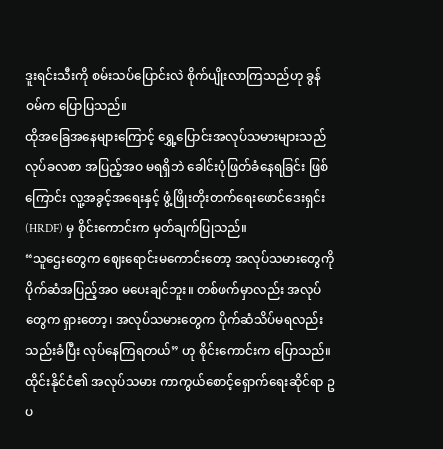ဒူးရင်းသီးကို စမ်းသပ်ပြောင်းလဲ စိုက်ပျိုးလာကြသည်ဟု ခွန်ဝမ်က ပြောပြသည်။
ထိုအခြေအနေများကြောင့် ရွှေ့ပြောင်းအလုပ်သမားများသည် လုပ်ခလစာ အပြည့်အဝ မရရှိဘဲ ခေါင်းပုံဖြတ်ခံနေရခြင်း ဖြစ်ကြောင်း လူ့အခွင့်အရေးနှင့် ဖွံ့ဖြိုးတိုးတက်ရေးဖောင်ဒေးရှင်း (HRDF) မှ စိုင်းကောင်းက မှတ်ချက်ပြုသည်။
“သူဌေးတွေက ဈေးရောင်းမကောင်းတော့ အလုပ်သမားတွေကို ပိုက်ဆံအပြည့်အဝ မပေးချင်ဘူး။ တစ်ဖက်မှာလည်း အလုပ်တွေက ရှားတော့၊ အလုပ်သမားတွေက ပိုက်ဆံသိပ်မရလည်း သည်းခံပြီး လုပ်နေကြရတယ်” ဟု စိုင်းကောင်းက ပြောသည်။
ထိုင်းနိုင်ငံ၏ အလုပ်သမား ကာကွယ်စောင့်ရှောက်ရေးဆိုင်ရာ ဥပ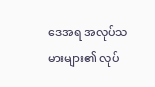ဒေအရ အလုပ်သမားများ၏ လုပ်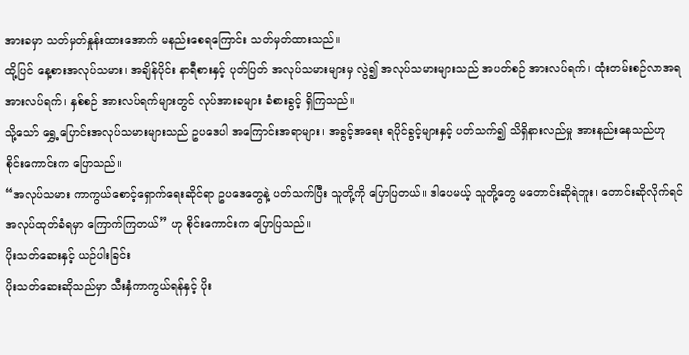အားခမှာ သတ်မှတ်နှုန်းထားအောက် မနည်းစေရကြောင်း သတ်မှတ်ထားသည်။
ထို့ပြင် နေ့စားအလုပ်သမား၊ အချိန်ပိုင်း နာရီစားနှင့် ပုတ်ပြတ် အလုပ်သမားများမှ လွဲ၍ အလုပ်သမားများသည် အပတ်စဉ် အားလပ်ရက်၊ ထုံးတမ်းစဉ်လာအရ အားလပ်ရက်၊ နှစ်စဉ် အားလပ်ရက်များတွင် လုပ်အားခများ ခံစားခွင့် ရှိကြသည်။
သို့သော် ရွှေ့ပြောင်းအလုပ်သမားများသည် ဥပဒေပါ အကြောင်းအရာများ၊ အခွင့်အရေး ရပိုင်ခွင့်များနှင့် ပတ်သက်၍ သိရှိနားလည်မှု အားနည်းနေသည်ဟု စိုင်းကောင်းက ပြောသည်။
“အလုပ်သမား ကာကွယ်စောင့်ရှောက်ရေးဆိုင်ရာ ဥပဒေတွေနဲ့ ပတ်သက်ပြီး သူတို့ကို ပြောပြတယ်။ ဒါပေမယ့် သူတို့တွေ မတောင်းဆိုရဲဘူး၊ တောင်းဆိုလိုက်ရင် အလုပ်ထုတ်ခံရမှာ ကြောက်ကြတယ်” ဟု စိုင်းကောင်းက ပြောပြသည်။
ပိုးသတ်ဆေးနှင့် ယဉ်ပါးခြင်း
ပိုးသတ်ဆေးဆိုသည်မှာ သီးနှံကာကွယ်ရန်နှင့် ပိုး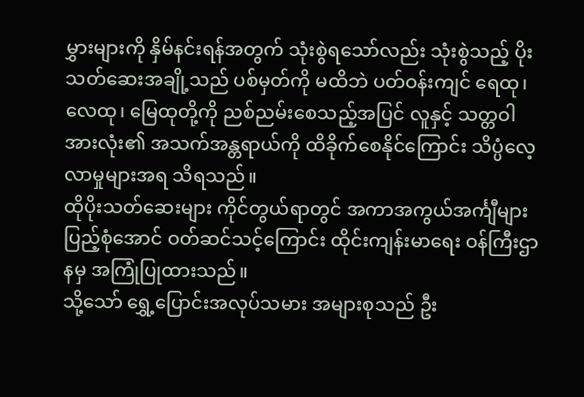မွှားများကို နှိမ်နင်းရန်အတွက် သုံးစွဲရသော်လည်း သုံးစွဲသည့် ပိုးသတ်ဆေးအချို့သည် ပစ်မှတ်ကို မထိဘဲ ပတ်ဝန်းကျင် ရေထု၊ လေထု၊ မြေထုတို့ကို ညစ်ညမ်းစေသည့်အပြင် လူနှင့် သတ္တဝါအားလုံး၏ အသက်အန္တရာယ်ကို ထိခိုက်စေနိုင်ကြောင်း သိပ္ပံလေ့လာမှုများအရ သိရသည်။
ထိုပိုးသတ်ဆေးများ ကိုင်တွယ်ရာတွင် အကာအကွယ်အင်္ကျီများ ပြည့်စုံအောင် ဝတ်ဆင်သင့်ကြောင်း ထိုင်းကျန်းမာရေး ဝန်ကြီးဌာနမှ အကြုံပြုထားသည်။
သို့သော် ရွှေ့ပြောင်းအလုပ်သမား အများစုသည် ဦး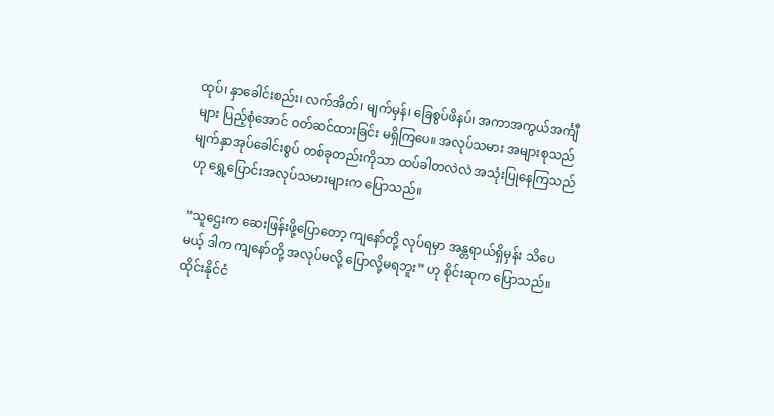ထုပ်၊ နှာခေါင်းစည်း၊ လက်အိတ်၊ မျက်မှန်၊ ခြေစွပ်ဖိနပ်၊ အကာအကွယ်အင်္ကျီများ ပြည့်စုံအောင် ဝတ်ဆင်ထားခြင်း မရှိကြပေ။ အလုပ်သမား အများစုသည် မျက်နှာအုပ်ခေါင်းစွပ် တစ်ခုတည်းကိုသာ ထပ်ခါတလဲလဲ အသုံးပြုနေကြသည်ဟု ရွှေ့ပြောင်းအလုပ်သမားများက ပြောသည်။

“သူဌေးက ဆေးဖြန်းဖို့ပြောတော့ ကျနော်တို့ လုပ်ရမှာ အန္တရာယ်ရှိမှန်း သိပေမယ့် ဒါက ကျနော်တို့ အလုပ်မလို့ ပြောလို့မရဘူး” ဟု စိုင်းဆုက ပြောသည်။
ထိုင်းနိုင်ငံ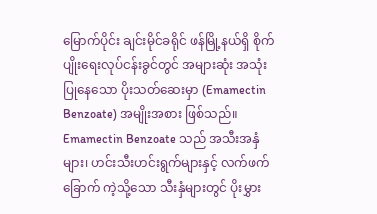မြောက်ပိုင်း ချင်းမိုင်ခရိုင် ဖန်မြို့နယ်ရှိ စိုက်ပျိုးရေးလုပ်ငန်းခွင်တွင် အများဆုံး အသုံးပြုနေသော ပိုးသတ်ဆေးမှာ (Emamectin Benzoate) အမျိုးအစား ဖြစ်သည်။
Emamectin Benzoate သည် အသီးအနှံများ၊ ဟင်းသီးဟင်းရွက်များနှင့် လက်ဖက်ခြောက် ကဲ့သို့သော သီးနှံများတွင် ပိုးမွှား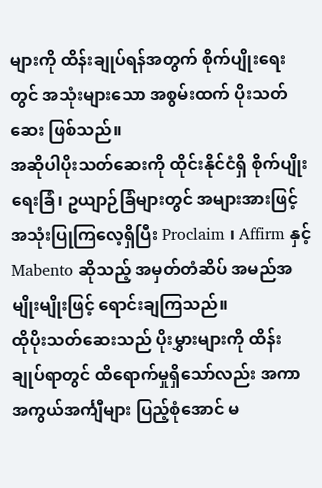များကို ထိန်းချုပ်ရန်အတွက် စိုက်ပျိုးရေးတွင် အသုံးများသော အစွမ်းထက် ပိုးသတ်ဆေး ဖြစ်သည်။
အဆိုပါပိုးသတ်ဆေးကို ထိုင်းနိုင်ငံရှိ စိုက်ပျိုးရေးခြံ၊ ဥယျာဉ်ခြံများတွင် အများအားဖြင့် အသုံးပြုကြလေ့ရှိပြီး Proclaim ၊ Affirm နှင့် Mabento ဆိုသည့် အမှတ်တံဆိပ် အမည်အမျိုးမျိုးဖြင့် ရောင်းချကြသည်။
ထိုပိုးသတ်ဆေးသည် ပိုးမွှားများကို ထိန်းချုပ်ရာတွင် ထိရောက်မှုရှိသော်လည်း အကာအကွယ်အင်္ကျီများ ပြည့်စုံအောင် မ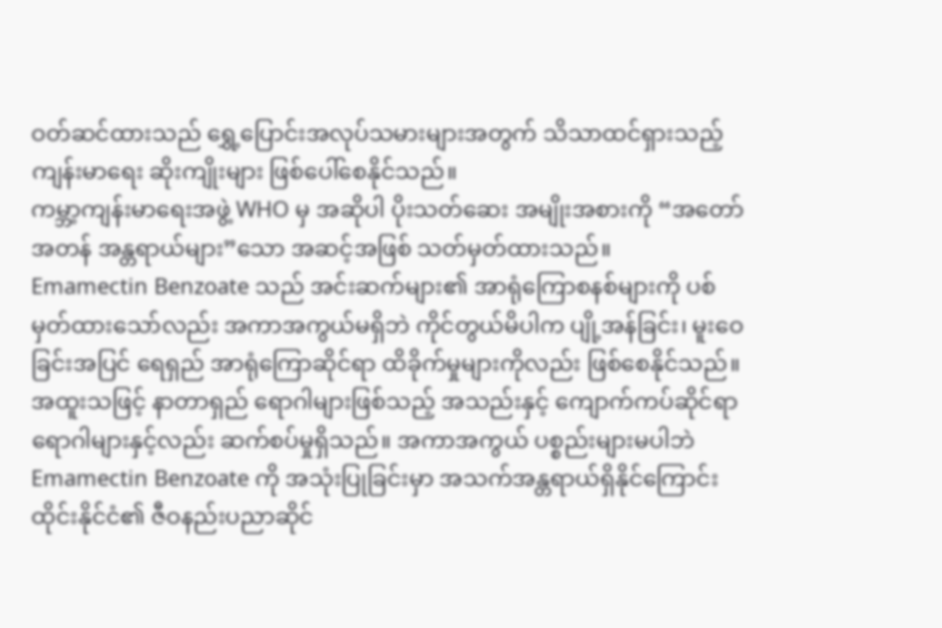ဝတ်ဆင်ထားသည် ရွှေ့ပြောင်းအလုပ်သမားများအတွက် သိသာထင်ရှားသည့် ကျန်းမာရေး ဆိုးကျိုးများ ဖြစ်ပေါ်စေနိုင်သည်။
ကမ္ဘာ့ကျန်းမာရေးအဖွဲ့ WHO မှ အဆိုပါ ပိုးသတ်ဆေး အမျိုးအစားကို “အတော်အတန် အန္တရာယ်များ”သော အဆင့်အဖြစ် သတ်မှတ်ထားသည်။
Emamectin Benzoate သည် အင်းဆက်များ၏ အာရုံကြောစနစ်များကို ပစ်မှတ်ထားသော်လည်း အကာအကွယ်မရှိဘဲ ကိုင်တွယ်မိပါက ပျို့အန်ခြင်း၊ မူးဝေခြင်းအပြင် ရေရှည် အာရုံကြောဆိုင်ရာ ထိခိုက်မှုများကိုလည်း ဖြစ်စေနိုင်သည်။
အထူးသဖြင့် နာတာရှည် ရောဂါများဖြစ်သည့် အသည်းနှင့် ကျောက်ကပ်ဆိုင်ရာ ရောဂါများနှင့်လည်း ဆက်စပ်မှုရှိသည်။ အကာအကွယ် ပစ္စည်းများမပါဘဲ Emamectin Benzoate ကို အသုံးပြုခြင်းမှာ အသက်အန္တရာယ်ရှိနိုင်ကြောင်း ထိုင်းနိုင်ငံ၏ ဇီဝနည်းပညာဆိုင်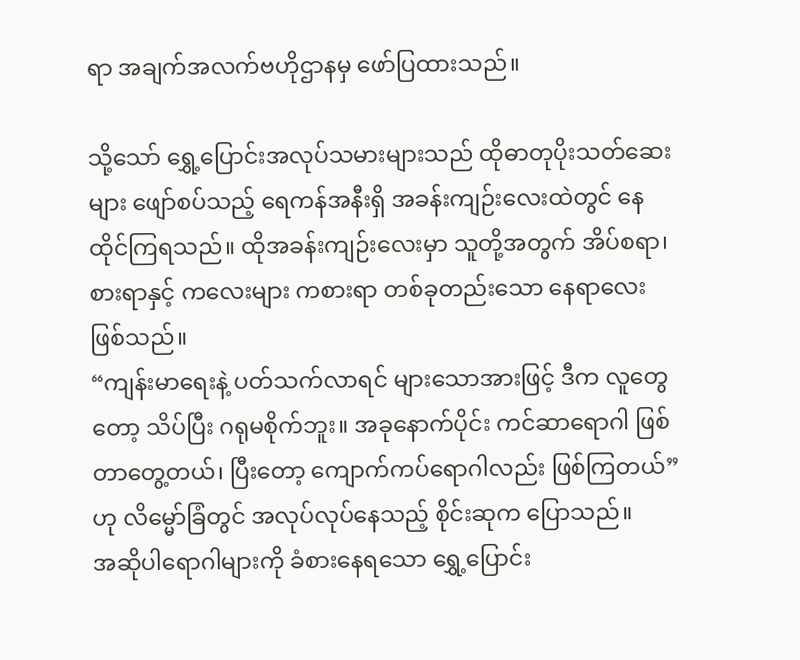ရာ အချက်အလက်ဗဟိုဌာနမှ ဖော်ပြထားသည်။

သို့သော် ရွှေ့ပြောင်းအလုပ်သမားများသည် ထိုဓာတုပိုးသတ်ဆေးများ ဖျော်စပ်သည့် ရေကန်အနီးရှိ အခန်းကျဉ်းလေးထဲတွင် နေထိုင်ကြရသည်။ ထိုအခန်းကျဉ်းလေးမှာ သူတို့အတွက် အိပ်စရာ၊ စားရာနှင့် ကလေးများ ကစားရာ တစ်ခုတည်းသော နေရာလေး ဖြစ်သည်။
“ကျန်းမာရေးနဲ့ ပတ်သက်လာရင် များသောအားဖြင့် ဒီက လူတွေတော့ သိပ်ပြီး ဂရုမစိုက်ဘူး။ အခုနောက်ပိုင်း ကင်ဆာရောဂါ ဖြစ်တာတွေ့တယ်၊ ပြီးတော့ ကျောက်ကပ်ရောဂါလည်း ဖြစ်ကြတယ်” ဟု လိမ္မော်ခြံတွင် အလုပ်လုပ်နေသည့် စိုင်းဆုက ပြောသည်။
အဆိုပါရောဂါများကို ခံစားနေရသော ရွှေ့ပြောင်း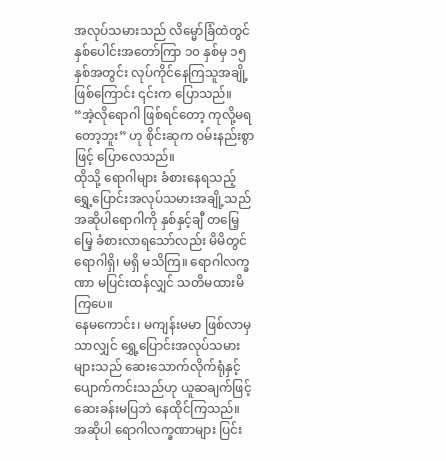အလုပ်သမားသည် လိမ္မော်ခြံထဲတွင် နှစ်ပေါင်းအတော်ကြာ ၁၀ နှစ်မှ ၁၅ နှစ်အတွင်း လုပ်ကိုင်နေကြသူအချို့ဖြစ်ကြောင်း ၎င်းက ပြောသည်။
“အဲ့လိုရောဂါ ဖြစ်ရင်တော့ ကုလို့မရတော့ဘူး” ဟု စိုင်းဆုက ဝမ်းနည်းစွာဖြင့် ပြောလေသည်။
ထိုသို့ ရောဂါများ ခံစားနေရသည့် ရွှေ့ပြောင်းအလုပ်သမားအချို့သည် အဆိုပါရောဂါကို နှစ်နှင့်ချီ တမြေ့မြေ့ ခံစားလာရသော်လည်း မိမိတွင် ရောဂါရှိ၊ မရှိ မသိကြ။ ရောဂါလက္ခဏာ မပြင်းထန်လျှင် သတိမထားမိကြပေ။
နေမကောင်း၊ မကျန်းမမာ ဖြစ်လာမှသာလျှင် ရွှေ့ပြောင်းအလုပ်သမားများသည် ဆေးသောက်လိုက်ရုံနှင့် ပျောက်ကင်းသည်ဟု ယူဆချက်ဖြင့် ဆေးခန်းမပြဘဲ နေထိုင်ကြသည်။
အဆိုပါ ရောဂါလက္ခဏာများ ပြင်း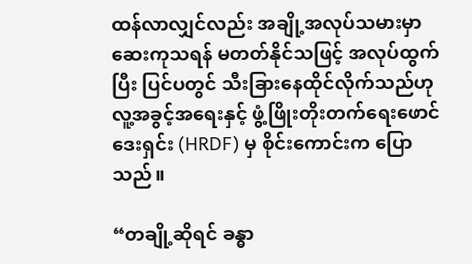ထန်လာလျှင်လည်း အချို့အလုပ်သမားမှာ ဆေးကုသရန် မတတ်နိုင်သဖြင့် အလုပ်ထွက်ပြီး ပြင်ပတွင် သီးခြားနေထိုင်လိုက်သည်ဟု လူ့အခွင့်အရေးနှင့် ဖွံ့ဖြိုးတိုးတက်ရေးဖောင်ဒေးရှင်း (HRDF) မှ စိုင်းကောင်းက ပြောသည်။

“တချို့ဆိုရင် ခန္ဓာ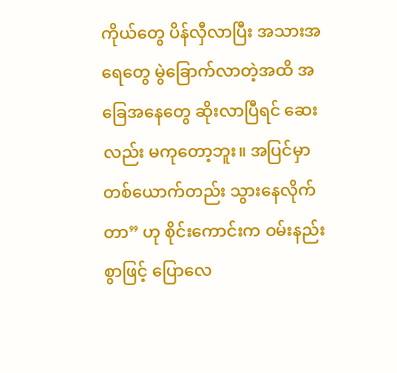ကိုယ်တွေ ပိန်လှီလာပြီး အသားအရေတွေ မွဲခြောက်လာတဲ့အထိ အခြေအနေတွေ ဆိုးလာပြီရင် ဆေးလည်း မကုတော့ဘူး။ အပြင်မှာ တစ်ယောက်တည်း သွားနေလိုက်တာ” ဟု စိုင်းကောင်းက ဝမ်းနည်းစွာဖြင့် ပြောလေ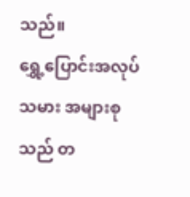သည်။
ရွှေ့ပြောင်းအလုပ်သမား အများစုသည် တ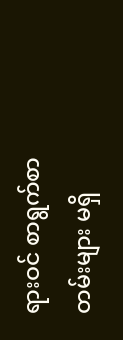ရားဝင် စာရွက်စာတမ်းများ မရှိ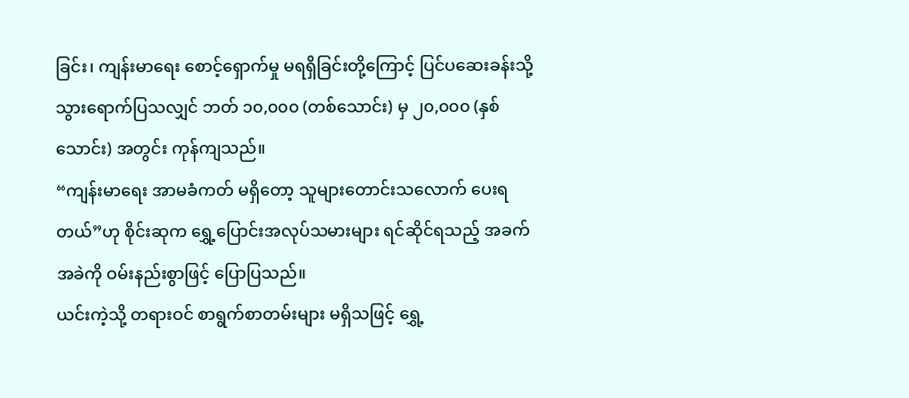ခြင်း၊ ကျန်းမာရေး စောင့်ရှောက်မှု မရရှိခြင်းတို့ကြောင့် ပြင်ပဆေးခန်းသို့ သွားရောက်ပြသလျှင် ဘတ် ၁၀,၀၀၀ (တစ်သောင်း) မှ ၂၀,၀၀၀ (နှစ်သောင်း) အတွင်း ကုန်ကျသည်။
“ကျန်းမာရေး အာမခံကတ် မရှိတော့ သူများတောင်းသလောက် ပေးရတယ်”ဟု စိုင်းဆုက ရွှေ့ပြောင်းအလုပ်သမားများ ရင်ဆိုင်ရသည့် အခက်အခဲကို ဝမ်းနည်းစွာဖြင့် ပြောပြသည်။
ယင်းကဲ့သို့ တရားဝင် စာရွက်စာတမ်းများ မရှိသဖြင့် ရွှေ့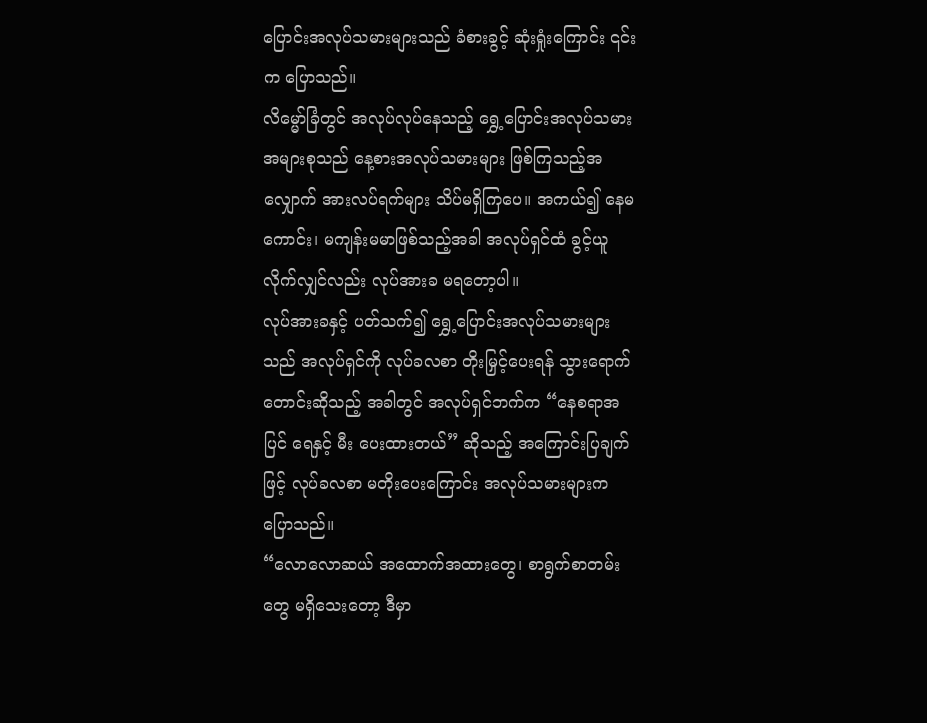ပြောင်းအလုပ်သမားများသည် ခံစားခွင့် ဆုံးရှုံးကြောင်း ၎င်းက ပြောသည်။
လိမ္မော်ခြံတွင် အလုပ်လုပ်နေသည့် ရွှေ့ပြောင်းအလုပ်သမား အများစုသည် နေ့စားအလုပ်သမားများ ဖြစ်ကြသည့်အလျှောက် အားလပ်ရက်များ သိပ်မရှိကြပေ။ အကယ်၍ နေမကောင်း၊ မကျန်းမမာဖြစ်သည့်အခါ အလုပ်ရှင်ထံ ခွင့်ယူလိုက်လျှင်လည်း လုပ်အားခ မရတော့ပါ။
လုပ်အားခနှင့် ပတ်သက်၍ ရွှေ့ပြောင်းအလုပ်သမားများသည် အလုပ်ရှင်ကို လုပ်ခလစာ တိုးမြှင့်ပေးရန် သွားရောက်တောင်းဆိုသည့် အခါတွင် အလုပ်ရှင်ဘက်က “နေစရာအပြင် ရေနှင့် မီး ပေးထားတယ်” ဆိုသည့် အကြောင်းပြချက်ဖြင့် လုပ်ခလစာ မတိုးပေးကြောင်း အလုပ်သမားများက ပြောသည်။
“လောလောဆယ် အထောက်အထားတွေ၊ စာရွက်စာတမ်းတွေ မရှိသေးတော့ ဒီမှာ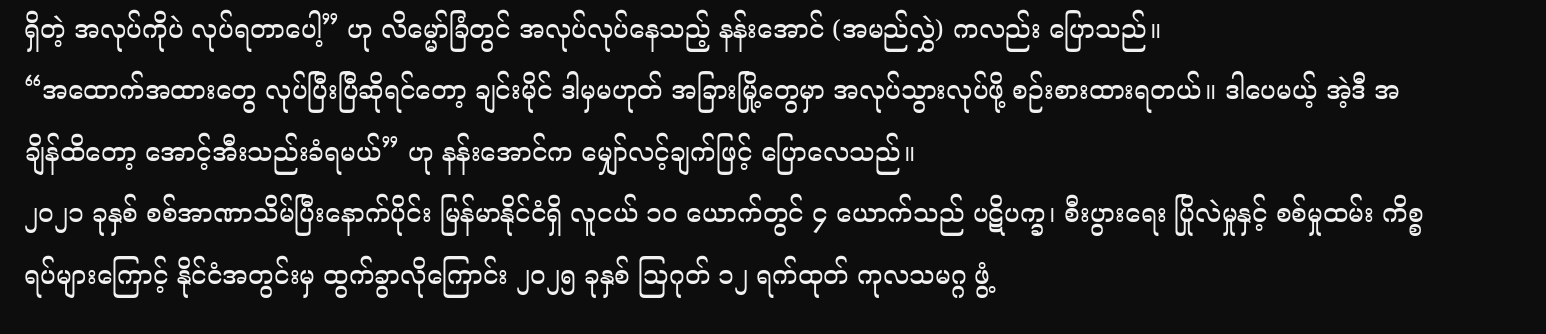ရှိတဲ့ အလုပ်ကိုပဲ လုပ်ရတာပေါ့” ဟု လိမ္မော်ခြံတွင် အလုပ်လုပ်နေသည့် နန်းအောင် (အမည်လွှဲ) ကလည်း ပြောသည်။
“အထောက်အထားတွေ လုပ်ပြီးပြီဆိုရင်တော့ ချင်းမိုင် ဒါမှမဟုတ် အခြားမြို့တွေမှာ အလုပ်သွားလုပ်ဖို့ စဉ်းစားထားရတယ်။ ဒါပေမယ့် အဲ့ဒီ အချိန်ထိတော့ အောင့်အီးသည်းခံရမယ်” ဟု နန်းအောင်က မျှော်လင့်ချက်ဖြင့် ပြောလေသည်။
၂၀၂၁ ခုနှစ် စစ်အာဏာသိမ်ပြီးနောက်ပိုင်း မြန်မာနိုင်ငံရှိ လူငယ် ၁၀ ယောက်တွင် ၄ ယောက်သည် ပဋိပက္ခ၊ စီးပွားရေး ပြိုလဲမှုနှင့် စစ်မှုထမ်း ကိစ္စရပ်များကြောင့် နိုင်ငံအတွင်းမှ ထွက်ခွာလိုကြောင်း ၂၀၂၅ ခုနှစ် သြဂုတ် ၁၂ ရက်ထုတ် ကုလသမဂ္ဂ ဖွံ့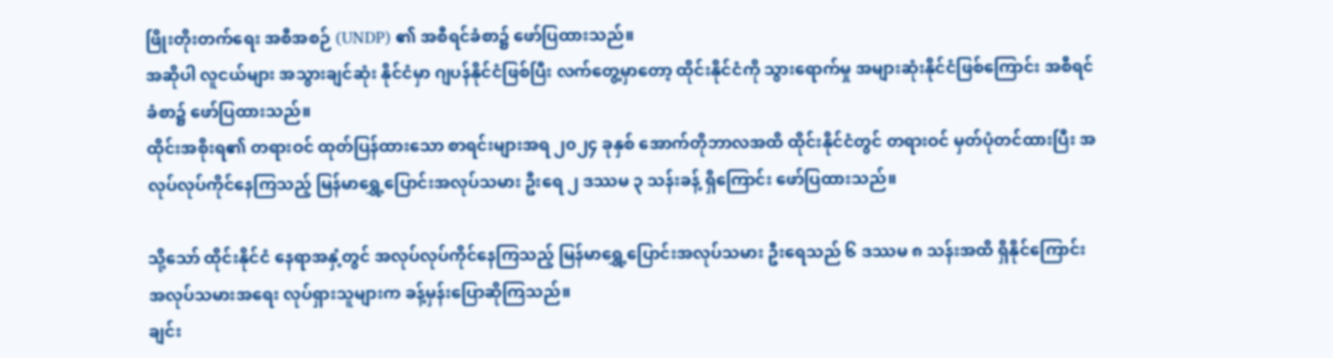ဖြိုးတိုးတက်ရေး အစီအစဉ် (UNDP) ၏ အစီရင်ခံစာ၌ ဖော်ပြထားသည်။
အဆိုပါ လူငယ်များ အသွားချင်ဆုံး နိုင်ငံမှာ ဂျပန်နိုင်ငံဖြစ်ပြီး လက်တွေ့မှာတော့ ထိုင်းနိုင်ငံကို သွားရောက်မှု အများဆုံးနိုင်ငံဖြစ်ကြောင်း အစီရင်ခံစာ၌ ဖော်ပြထားသည်။
ထိုင်းအစိုးရ၏ တရားဝင် ထုတ်ပြန်ထားသော စာရင်းများအရ ၂၀၂၄ ခုနှစ် အောက်တိုဘာလအထိ ထိုင်းနိုင်ငံတွင် တရားဝင် မှတ်ပုံတင်ထားပြီး အလုပ်လုပ်ကိုင်နေကြသည့် မြန်မာရွှေ့ပြောင်းအလုပ်သမား ဦးရေ ၂ ဒဿမ ၃ သန်းခန့် ရှိကြောင်း ဖော်ပြထားသည်။

သို့သော် ထိုင်းနိုင်ငံ နေရာအနှံ့တွင် အလုပ်လုပ်ကိုင်နေကြသည့် မြန်မာရွှေ့ပြောင်းအလုပ်သမား ဦးရေသည် ၆ ဒဿမ ၈ သန်းအထိ ရှိနိုင်ကြောင်း အလုပ်သမားအရေး လုပ်ရှားသူများက ခန့်မှန်းပြောဆိုကြသည်။
ချင်း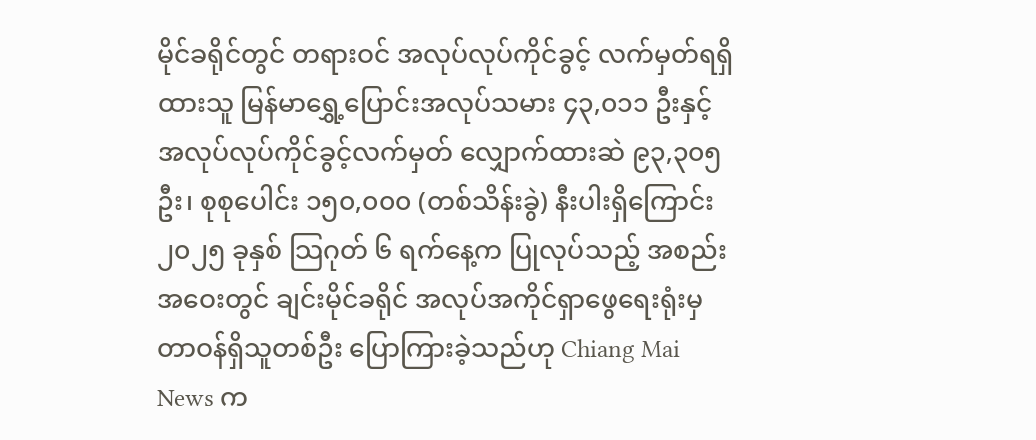မိုင်ခရိုင်တွင် တရားဝင် အလုပ်လုပ်ကိုင်ခွင့် လက်မှတ်ရရှိထားသူ မြန်မာရွှေ့ပြောင်းအလုပ်သမား ၄၃,၀၁၁ ဦးနှင့် အလုပ်လုပ်ကိုင်ခွင့်လက်မှတ် လျှောက်ထားဆဲ ၉၃,၃၀၅ ဦး၊ စုစုပေါင်း ၁၅၀,၀၀၀ (တစ်သိန်းခွဲ) နီးပါးရှိကြောင်း ၂၀၂၅ ခုနှစ် သြဂုတ် ၆ ရက်နေ့က ပြုလုပ်သည့် အစည်းအဝေးတွင် ချင်းမိုင်ခရိုင် အလုပ်အကိုင်ရှာဖွေရေးရုံးမှ တာဝန်ရှိသူတစ်ဦး ပြောကြားခဲ့သည်ဟု Chiang Mai News က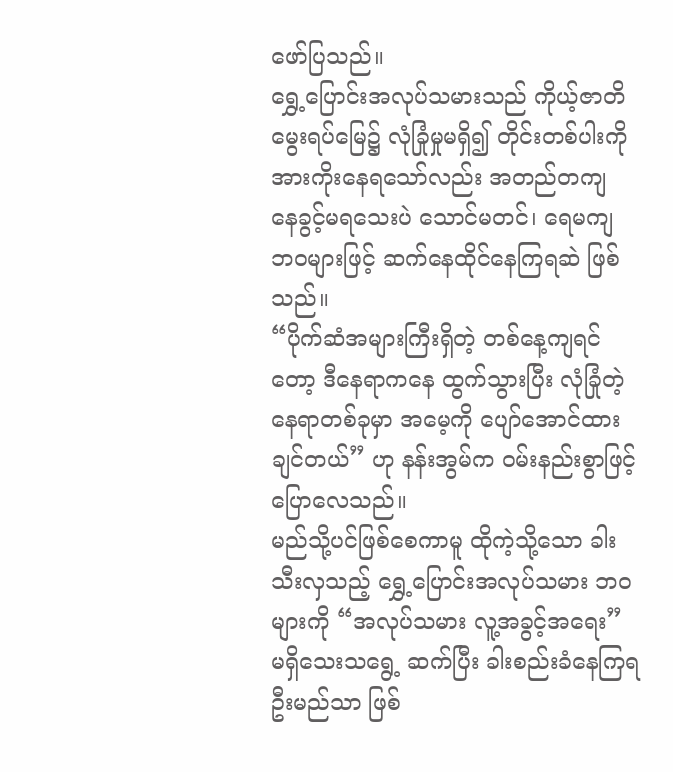ဖော်ပြသည်။
ရွှေ့ပြောင်းအလုပ်သမားသည် ကိုယ့်ဇာတိ မွေးရပ်မြေ၌ လုံခြုံမှုမရှိ၍ တိုင်းတစ်ပါးကို အားကိုးနေရသော်လည်း အတည်တကျ နေခွင့်မရသေးပဲ သောင်မတင်၊ ရေမကျ ဘဝများဖြင့် ဆက်နေထိုင်နေကြရဆဲ ဖြစ်သည်။
“ပိုက်ဆံအများကြီးရှိတဲ့ တစ်နေ့ကျရင်တော့ ဒီနေရာကနေ ထွက်သွားပြီး လုံခြုံတဲ့ နေရာတစ်ခုမှာ အမေ့ကို ပျော်အောင်ထားချင်တယ်” ဟု နန်းအွမ်က ဝမ်းနည်းစွာဖြင့် ပြောလေသည်။
မည်သို့ပင်ဖြစ်စေကာမူ ထိုကဲ့သို့သော ခါးသီးလှသည့် ရွှေ့ပြောင်းအလုပ်သမား ဘဝများကို “အလုပ်သမား လူ့အခွင့်အရေး” မရှိသေးသရွေ့ ဆက်ပြီး ခါးစည်းခံနေကြရဦးမည်သာ ဖြစ်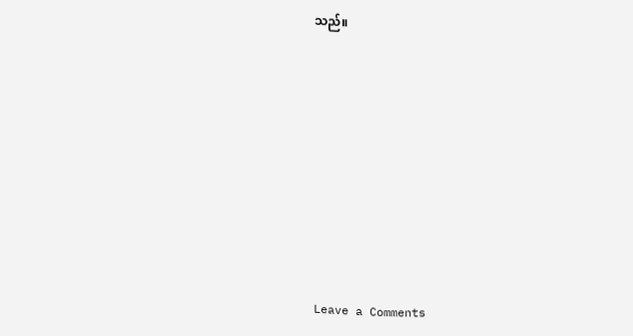သည်။












Leave a Comments